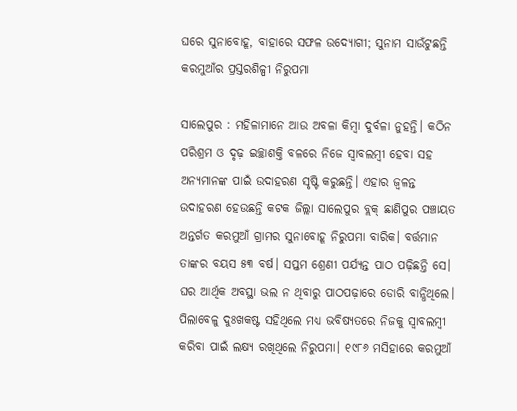ଘରେ ସୁନାବୋହୂ, ବାହାରେ ସଫଳ ଉଦ୍ୟୋଗୀ; ସୁନାମ ସାଉଁଟୁଛନ୍ତି କରମୁଆଁର ପ୍ରସ୍ତରଶିଳ୍ପୀ ନିରୁପମା

ସାଲେପୁର : ମହିଳାମାନେ ଆଉ ଅବଳା କିମ୍ବା ଦୁର୍ବଳା ନୁହନ୍ତି। କଠିନ ପରିଶ୍ରମ ଓ ଦୃଢ଼ ଇଚ୍ଛାଶକ୍ତି ବଳରେ ନିଜେ ସ୍ବାବଲମ୍ବୀ ହେବା ସହ ଅନ୍ୟମାନଙ୍କ ପାଇଁ ଉଦାହରଣ ସୃଷ୍ଟି କରୁଛନ୍ତି। ଏହାର ଜ୍ବଳନ୍ତ ଉଦାହରଣ ହେଉଛନ୍ତି କଟକ ଜିଲ୍ଲା ସାଲେପୁର ବ୍ଲକ୍‌ ଛାଣିପୁର ପଞ୍ଚାୟତ ଅନ୍ତର୍ଗତ କରମୁଆଁ ଗ୍ରାମର ସୁନାବୋହୂ ନିରୁପମା ବାରିକ। ବର୍ତ୍ତମାନ ତାଙ୍କର ବୟସ ୫୩ ବର୍ଷ। ସପ୍ତମ ଶ୍ରେଣୀ ପର୍ଯ୍ୟନ୍ତ ପାଠ ପଢ଼ିଛନ୍ତି ସେ। ଘର ଆର୍ଥିକ ଅବସ୍ଥା ଭଲ ନ ଥିବାରୁ ପାଠପଢ଼ାରେ ଡୋରି ବାନ୍ଧିଥିଲେ। ପିଲାବେଳୁ ଦୁଃଖକଷ୍ଟ ସହିଥିଲେ ମଧ୍ୟ ଭବିଷ୍ୟତରେ ନିଜକୁ ସ୍ବାବଲମ୍ବୀ କରିବା ପାଇଁ ଲକ୍ଷ୍ୟ ରଖିଥିଲେ ନିରୁପମା। ୧୯୮୬ ମସିହାରେ କରମୁଆଁ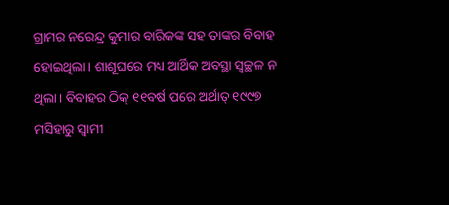ଗ୍ରାମର ନରେନ୍ଦ୍ର କୁମାର ବାରିକଙ୍କ ସହ ତାଙ୍କର ବିବାହ ହୋଇଥିଲା। ଶାଶୂଘରେ ମଧ୍ୟ ଆର୍ଥିକ ଅବସ୍ଥା ସ୍ବଚ୍ଛଳ ନ ଥିଲା। ବିବାହର ଠିକ୍‌ ୧୧ବର୍ଷ ପରେ ଅର୍ଥାତ୍‌ ୧୯୯୭ ମସିହାରୁ ସ୍ବାମୀ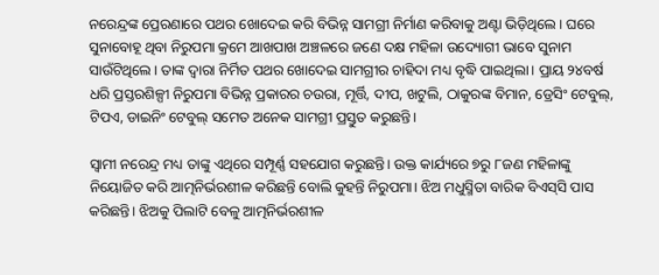ନରେନ୍ଦ୍ରଙ୍କ ପ୍ରେରଣାରେ ପଥର ଖୋଦେଇ କରି ବିଭିନ୍ନ ସାମଗ୍ରୀ ନିର୍ମାଣ କରିବାକୁ ଅଣ୍ଟା ଭିଡ଼ିଥିଲେ। ଘରେ ସୁନାବୋହୂ ଥିବା ନିରୁପମା କ୍ରମେ ଆଖପାଖ ଅଞ୍ଚଳରେ ଜଣେ ଦକ୍ଷ ମହିଳା ଉଦ୍ୟୋଗୀ ଭାବେ ସୁନାମ ସାଉଁଟିଥିଲେ। ତାଙ୍କ ଦ୍ଵାରା ନିର୍ମିତ ପଥର ଖୋଦେଇ ସାମଗ୍ରୀର ଚାହିଦା ମଧ୍ୟ ବୃଦ୍ଧି ପାଇଥିଲା। ପ୍ରାୟ ୨୪ବର୍ଷ ଧରି ପ୍ରସ୍ତରଶିଳ୍ପୀ ନିରୁପମା ବିଭିନ୍ନ ପ୍ରକାରର ଚଉରା, ମୂର୍ତ୍ତି, ଦୀପ, ଖଟୁଲି, ଠାକୁରଙ୍କ ବିମାନ, ଡ୍ରେସିଂ ଟେବୁଲ୍, ଟିପଏ, ଡାଇନିଂ ଟେବୁଲ୍ ସମେତ ଅନେକ ସାମଗ୍ରୀ ପ୍ରସ୍ତୁତ କରୁଛନ୍ତି।

ସ୍ବାମୀ ନରେନ୍ଦ୍ର ମଧ୍ୟ ତାଙ୍କୁ ଏଥିରେ ସମ୍ପୂର୍ଣ୍ଣ ସହଯୋଗ କରୁଛନ୍ତି। ଉକ୍ତ କାର୍ଯ୍ୟରେ ୭ରୁ ୮ଜଣ ମହିଳାଙ୍କୁ ନିୟୋଜିତ କରି ଆତ୍ମନିର୍ଭରଶୀଳ କରିଛନ୍ତି ବୋଲି କୁହନ୍ତି ନିରୁପମା। ଝିଅ ମଧୁସ୍ମିତା ବାରିକ ବିଏସ୍‌ସି ପାସ କରିଛନ୍ତି। ଝିଅକୁ ପିଲାଟି ବେଳୁ ଆତ୍ମନିର୍ଭରଶୀଳ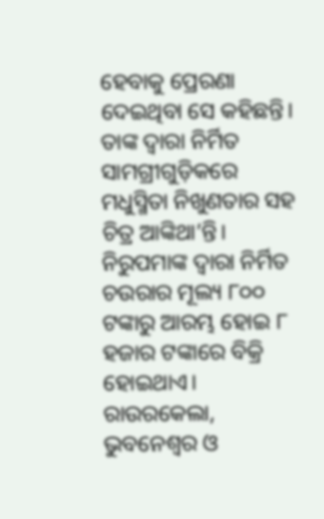ହେବାକୁ ପ୍ରେରଣା ଦେଇଥିବା ସେ କହିଛନ୍ତି। ତାଙ୍କ ଦ୍ବାରା ନିର୍ମିତ ସାମଗ୍ରୀଗୁଡ଼ିକରେ ମଧୁସ୍ମିତା ନିଖୁଣତାର ସହ ଚିତ୍ର ଆଙ୍କିଥା’ନ୍ତି। ନିରୁପମାଙ୍କ ଦ୍ଵାରା ନିର୍ମିତ ଚଉରାର ମୂଲ୍ୟ ୮୦୦ ଟଙ୍କାରୁ ଆରମ୍ଭ ହୋଇ ୮ ହଜାର ଟଙ୍କାରେ ବିକ୍ରି ହୋଇଥାଏ। ରାଉରକେଲା, ଭୁବନେଶ୍ୱର ଓ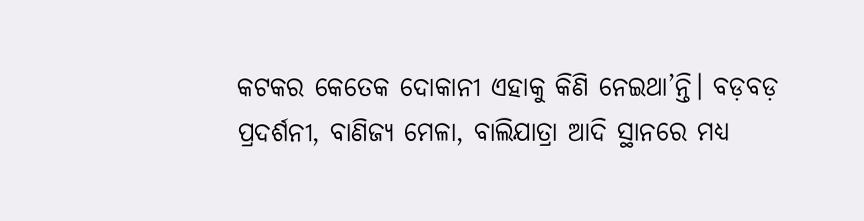କଟକର କେତେକ ଦୋକାନୀ ଏହାକୁ କିଣି ନେଇଥା’ନ୍ତି। ବଡ଼ବଡ଼ ପ୍ରଦର୍ଶନୀ, ବାଣିଜ୍ୟ ମେଳା, ବାଲିଯାତ୍ରା ଆଦି ସ୍ଥାନରେ ମଧ୍ୟ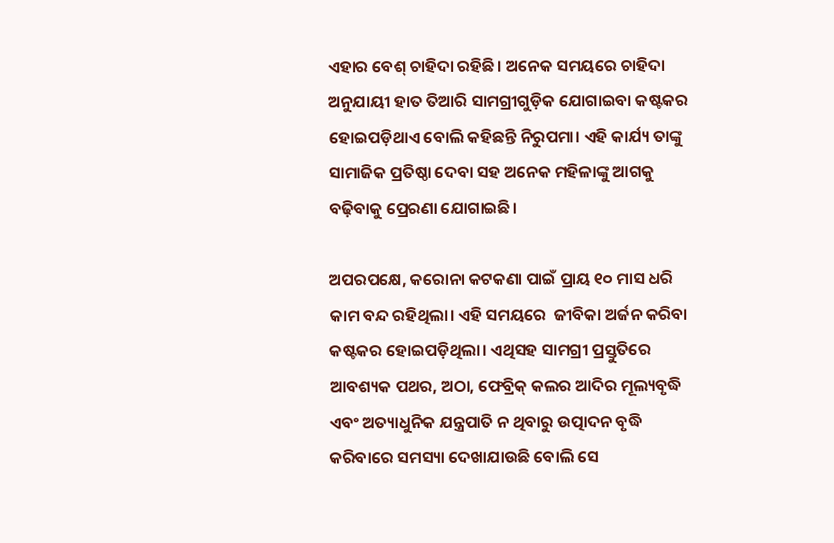ଏହାର ବେଶ୍‌ ଚାହିଦା ରହିଛି। ଅନେକ ସମୟରେ ଚାହିଦା ଅନୁଯାୟୀ ହାତ ତିଆରି ସାମଗ୍ରୀଗୁଡ଼ିକ ଯୋଗାଇବା କଷ୍ଟକର ହୋଇପଡ଼ିଥାଏ ବୋଲି କହିଛନ୍ତି ନିରୁପମା। ଏହି କାର୍ଯ୍ୟ ତାଙ୍କୁ ସାମାଜିକ ପ୍ରତିଷ୍ଠା ଦେବା ସହ ଅନେକ ମହିଳାଙ୍କୁ ଆଗକୁ ବଢ଼ିବାକୁ ପ୍ରେରଣା ଯୋଗାଇଛି।

ଅପରପକ୍ଷେ, କରୋନା କଟକଣା ପାଇଁ ପ୍ରାୟ ୧୦ ମାସ ଧରି କାମ ବନ୍ଦ ରହିଥିଲା। ଏହି ସମୟରେ  ଜୀବିକା ଅର୍ଜନ କରିବା କଷ୍ଟକର ହୋଇପଡ଼ିଥିଲା। ଏଥିସହ ସାମଗ୍ରୀ ପ୍ରସ୍ତୁତିରେ ଆବଶ୍ୟକ ପଥର, ଅଠା, ଫେବ୍ରିକ୍ କଲର ଆଦିର ମୂଲ୍ୟବୃଦ୍ଧି ଏବଂ ଅତ୍ୟାଧୁନିକ ଯନ୍ତ୍ରପାତି ନ ଥିବାରୁ ଉତ୍ପାଦନ ବୃଦ୍ଧି କରିବାରେ ସମସ୍ୟା ଦେଖାଯାଉଛି ବୋଲି ସେ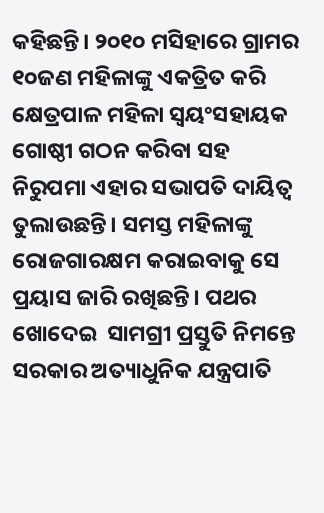କହିଛନ୍ତି। ୨୦୧୦ ମସିହାରେ ଗ୍ରାମର ୧୦ଜଣ ମହିଳାଙ୍କୁ ଏକତ୍ରିତ କରି କ୍ଷେତ୍ରପାଳ ମହିଳା ସ୍ୱୟଂସହାୟକ ଗୋଷ୍ଠୀ ଗଠନ କରିବା ସହ ନିରୁପମା ଏହାର ସଭାପତି ଦାୟିତ୍ବ ତୁଲାଉଛନ୍ତି। ସମସ୍ତ ମହିଳାଙ୍କୁ ରୋଜଗାରକ୍ଷମ କରାଇବାକୁ ସେ ପ୍ରୟାସ ଜାରି ରଖିଛନ୍ତି। ପଥର ଖୋଦେଇ  ସାମଗ୍ରୀ ପ୍ରସ୍ତୁତି ନିମନ୍ତେ ସରକାର ଅତ୍ୟାଧୁନିକ ଯନ୍ତ୍ରପାତି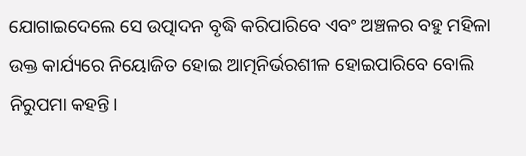ଯୋଗାଇଦେଲେ ସେ ଉତ୍ପାଦନ ବୃଦ୍ଧି କରିପାରିବେ ଏବଂ ଅଞ୍ଚଳର ବହୁ ମହିଳା ଉକ୍ତ କାର୍ଯ୍ୟରେ ନିୟୋଜିତ ହୋଇ ଆତ୍ମନିର୍ଭରଶୀଳ ହୋଇପାରିବେ ବୋଲି ନିରୁପମା କହନ୍ତି।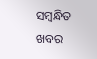ସମ୍ବନ୍ଧିତ ଖବର